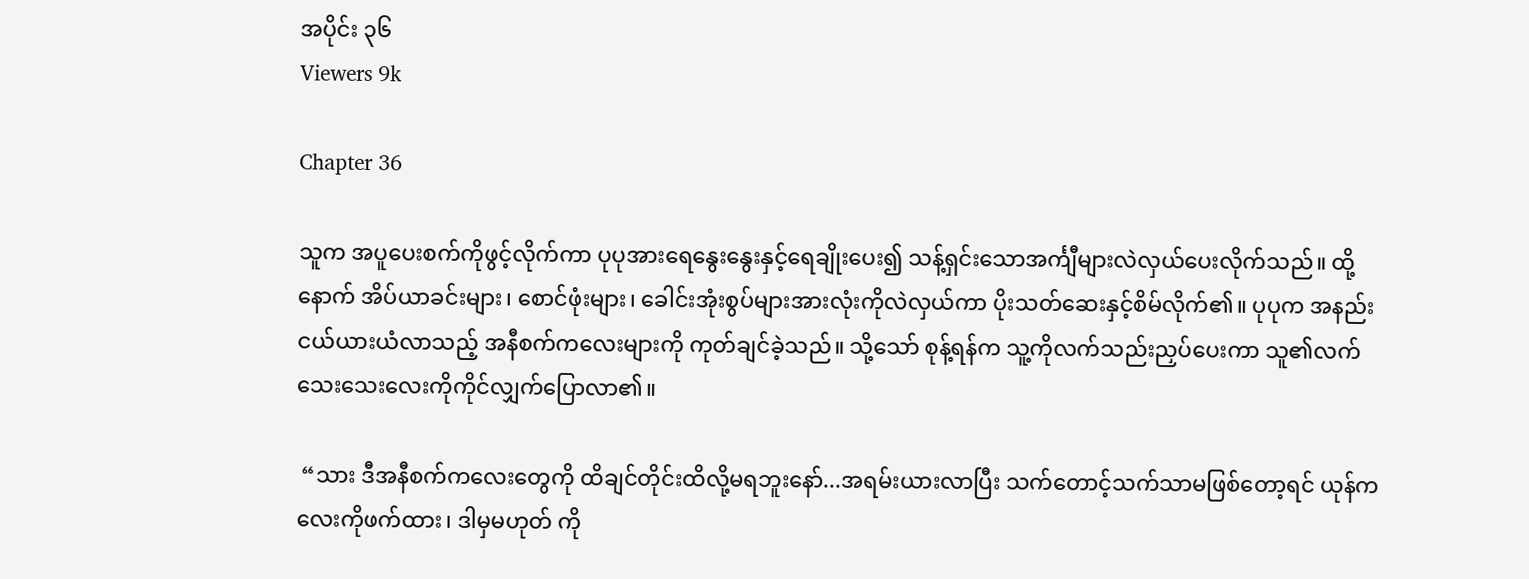အပိုင်း ၃၆
Viewers 9k

Chapter 36

သူက အပူပေးစက်ကိုဖွင့်လိုက်ကာ ပုပုအားရေနွေးနွေးနှင့်ရေချိုးပေး၍ သန့်ရှင်းသောအင်္ကျီများလဲလှယ်ပေးလိုက်သည်။ ထို့နောက် အိပ်ယာခင်းများ၊ စောင်ဖုံးများ၊ ခေါင်းအုံးစွပ်များအားလုံးကိုလဲလှယ်ကာ ပိုးသတ်ဆေးနှင့်စိမ်လိုက်၏။ ပုပုက အနည်းငယ်ယားယံလာသည့် အနီစက်ကလေးများကို ကုတ်ချင်ခဲ့သည်။ သို့သော် စုန့်ရန်က သူ့ကိုလက်သည်းညှပ်ပေးကာ သူ၏လက်သေးသေးလေးကိုကိုင်လျှက်ပြောလာ၏။

 “သား ဒီအနီစက်ကလေးတွေကို ထိချင်တိုင်းထိလို့မရဘူးနော်...အရမ်းယားလာပြီး သက်တောင့်သက်သာမဖြစ်တော့ရင် ယုန်ကလေးကိုဖက်ထား၊ ဒါမှမဟုတ် ကို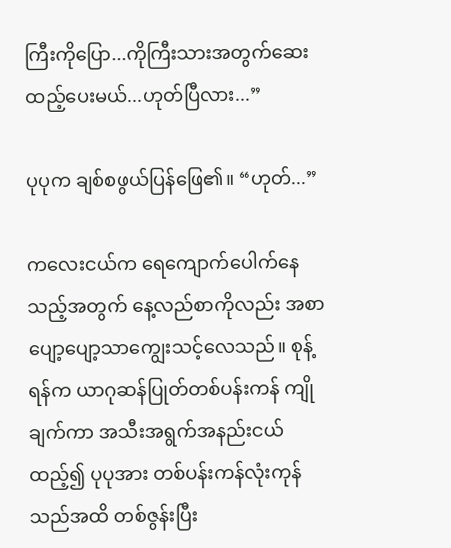ကြီးကိုပြော...ကိုကြီးသားအတွက်ဆေးထည့်ပေးမယ်...ဟုတ်ပြီလား...”

ပုပုက ချစ်စဖွယ်ပြန်ဖြေ၏။ “ဟုတ်...”

ကလေးငယ်က ရေကျောက်ပေါက်နေသည့်အတွက် နေ့လည်စာကိုလည်း အစာပျော့ပျော့သာကျွေးသင့်လေသည်။ စုန့်ရန်က ယာဂုဆန်ပြုတ်တစ်ပန်းကန် ကျိုချက်ကာ အသီးအရွက်အနည်းငယ်ထည့်၍ ပုပုအား တစ်ပန်းကန်လုံးကုန်သည်အထိ တစ်ဇွန်းပြီး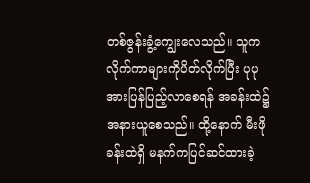တစ်ဇွန်းခွံ့ကျွေးလေသည်။ သူက လိုက်ကာများကိုပိတ်လိုက်ပြီး ပုပု အားပြန်ပြည့်လာစေရန် အခန်းထဲ၌အနားယူစေသည်။ ထို့နောက် မီးဖိုခန်းထဲရှိ မနက်ကပြင်ဆင်ထားခဲ့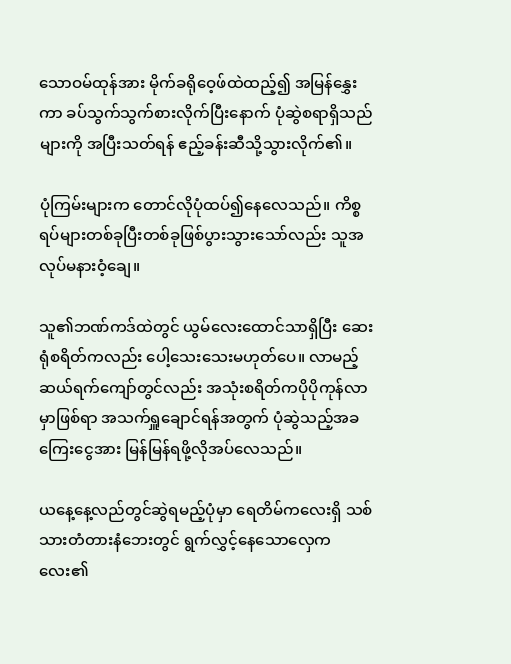သောဝမ်ထုန်အား မိုက်ခရိုဝေ့ဖ်ထဲထည့်၍ အမြန်နွှေးကာ ခပ်သွက်သွက်စားလိုက်ပြီးနောက် ပုံဆွဲစရာရှိသည်များကို အပြီးသတ်ရန် ဧည့်ခန်းဆီသို့သွားလိုက်၏။

ပုံကြမ်းများက တောင်လိုပုံထပ်၍နေလေသည်။ ကိစ္စရပ်များတစ်ခုပြီးတစ်ခုဖြစ်ပွားသွားသော်လည်း သူအလုပ်မနားဝံ့ချေ။

သူ၏ဘဏ်ကဒ်ထဲတွင် ယွမ်လေးထောင်သာရှိပြီး ဆေးရုံစရိတ်ကလည်း ပေါ့သေးသေးမဟုတ်ပေ။ လာမည့်ဆယ်ရက်ကျော်တွင်လည်း အသုံးစရိတ်ကပိုပိုကုန်လာမှာဖြစ်ရာ အသက်ရှူချောင်ရန်အတွက် ပုံဆွဲသည့်အခကြေးငွေအား မြန်မြန်ရဖို့လိုအပ်လေသည်။

ယနေ့နေ့လည်တွင်ဆွဲရမည့်ပုံမှာ ရေတိမ်ကလေးရှိ သစ်သားတံတားနံဘေးတွင် ရွက်လွှင့်နေသောလှေကလေး၏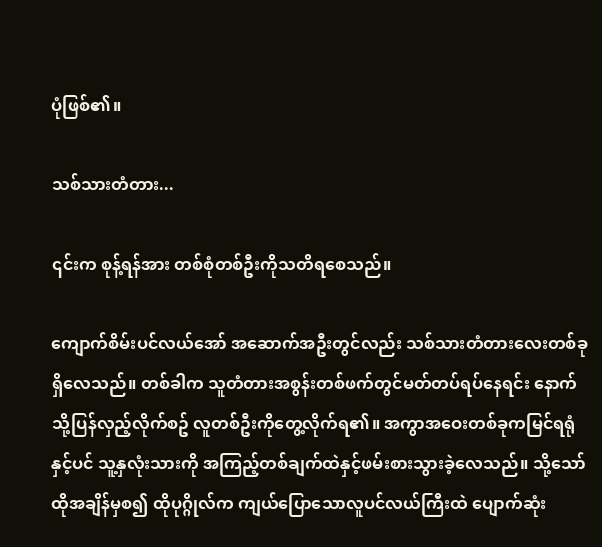ပုံဖြစ်၏။

သစ်သားတံတား...

၎င်းက စုန့်ရန်အား တစ်စုံတစ်ဦးကိုသတိရစေသည်။

ကျောက်စိမ်းပင်လယ်အော် အဆောက်အဦးတွင်လည်း သစ်သားတံတားလေးတစ်ခုရှိလေသည်။ တစ်ခါက သူတံတားအစွန်းတစ်ဖက်တွင်မတ်တပ်ရပ်နေရင်း နောက်သို့ပြန်လှည့်လိုက်စဥ် လူတစ်ဦးကိုတွေ့လိုက်ရ၏။ အကွာအဝေးတစ်ခုကမြင်ရရုံနှင့်ပင် သူ့နှလုံးသားကို အကြည့်တစ်ချက်ထဲနှင့်ဖမ်းစားသွားခဲ့လေသည်။ သို့သော် ထိုအချိန်မှစ၍ ထိုပုဂ္ဂိုလ်က ကျယ်ပြောသောလူပင်လယ်ကြီးထဲ ပျောက်ဆုံး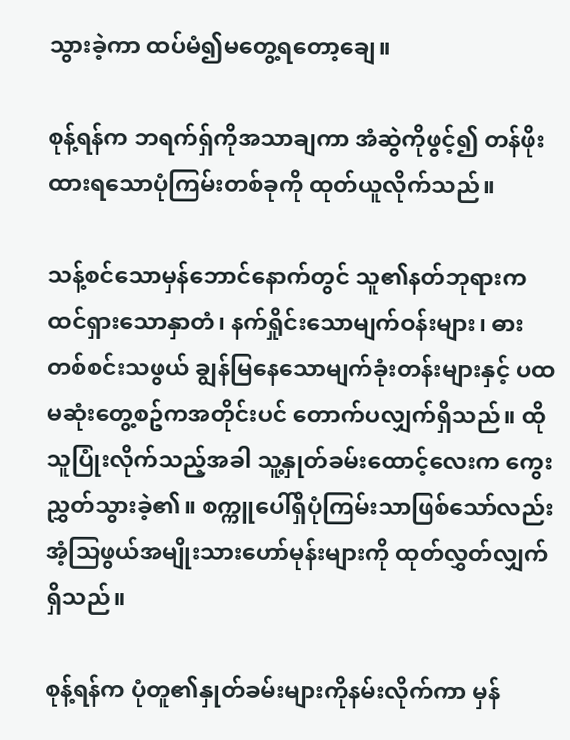သွားခဲ့ကာ ထပ်မံ၍မတွေ့ရတော့ချေ။

စုန့်ရန်က ဘရက်ရှ်ကိုအသာချကာ အံဆွဲကိုဖွင့်၍ တန်ဖိုးထားရသောပုံကြမ်းတစ်ခုကို ထုတ်ယူလိုက်သည်။

သန့်စင်သောမှန်ဘောင်နောက်တွင် သူ၏နတ်ဘုရားက ထင်ရှားသောနှာတံ၊ နက်ရှိုင်းသောမျက်ဝန်းများ၊ ဓားတစ်စင်းသဖွယ် ချွန်မြနေသောမျက်ခုံးတန်းများနှင့် ပထမဆုံးတွေ့စဥ်ကအတိုင်းပင် တောက်ပလျှက်ရှိသည်။ ထိုသူပြုံးလိုက်သည့်အခါ သူ့နှုတ်ခမ်းထောင့်လေးက ကွေးညွှတ်သွားခဲ့၏။ စက္ကူပေါ်ရှိပုံကြမ်းသာဖြစ်သော်လည်း အံ့သြဖွယ်အမျိုးသားဟော်မုန်းများကို ထုတ်လွှတ်လျှက်ရှိသည်။

စုန့်ရန်က ပုံတူ၏နှုတ်ခမ်းများကိုနမ်းလိုက်ကာ မှန်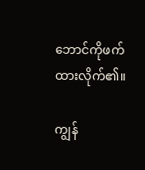ဘောင်ကိုဖက်ထားလိုက်၏။

ကျွန်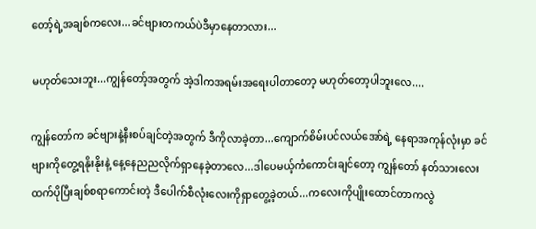တော့်ရဲ့အချစ်ကလေး...ခင်ဗျားတကယ်ပဲဒီမှာနေတာလား...

မဟုတ်သေးဘူး...ကျွန်တော့်အတွက် အဲ့ဒါကအရမ်းအရေးပါတာတော့ မဟုတ်တော့ပါဘူးလေ....

ကျွန်တော်က ခင်ဗျားနဲ့နီးစပ်ချင်တဲ့အတွက် ဒီကိုလာခဲ့တာ...ကျောက်စိမ်းပင်လယ်အော်ရဲ့ နေရာအကုန်လုံးမှာ ခင်ဗျားကိုတွေ့ရနိုးနိုးနဲ့ နေ့နေညညလိုက်ရှာနေခဲ့တာလေ...ဒါပေမယ့်ကံကောင်းချင်တော့ ကျွန်တော် နတ်သားလေးထက်ပိုပြီးချစ်စရာကောင်းတဲ့ ဒီပေါက်စီလုံးလေးကိုရှာတွေ့ခဲ့တယ်...ကလေးကိုပျိုးထောင်တာကလွဲ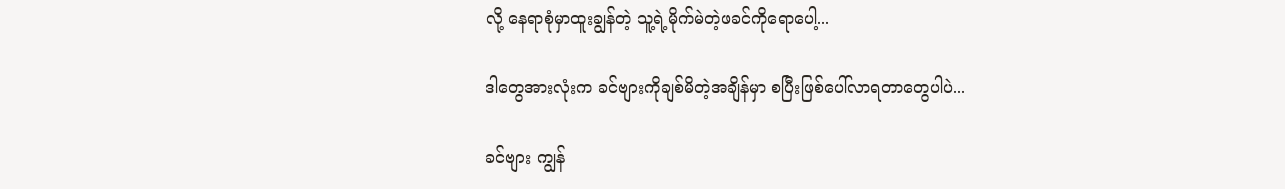လို့ နေရာစုံမှာထူးချွန်တဲ့ သူ့ရဲ့မိုက်မဲတဲ့ဖခင်ကိုရောပေါ့...

ဒါတွေအားလုံးက ခင်ဗျားကိုချစ်မိတဲ့အချိန်မှာ စပြီးဖြစ်ပေါ်လာရတာတွေပါပဲ...

ခင်ဗျား ကျွန်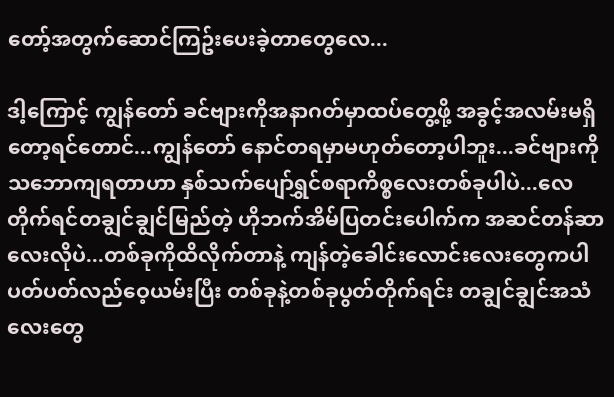တော့်အတွက်ဆောင်ကြဥ်းပေးခဲ့တာတွေလေ...

ဒါ့ကြောင့် ကျွန်တော် ခင်ဗျားကိုအနာဂတ်မှာထပ်တွေ့ဖို့ အခွင့်အလမ်းမရှိတော့ရင်တောင်...ကျွန်တော် နောင်တရမှာမဟုတ်တော့ပါဘူး...ခင်ဗျားကိုသဘောကျရတာဟာ နှစ်သက်ပျော်ရွှင်စရာကိစ္စလေးတစ်ခုပါပဲ...လေတိုက်ရင်တချွင်ချွင်မြည်တဲ့ ဟိုဘက်အိမ်ပြတင်းပေါက်က အဆင်တန်ဆာလေးလိုပဲ...တစ်ခုကိုထိလိုက်တာနဲ့ ကျန်တဲ့ခေါင်းလောင်းလေးတွေကပါ ပတ်ပတ်လည်ဝေ့ယမ်းပြီး တစ်ခုနဲ့တစ်ခုပွတ်တိုက်ရင်း တချွင်ချွင်အသံလေးတွေ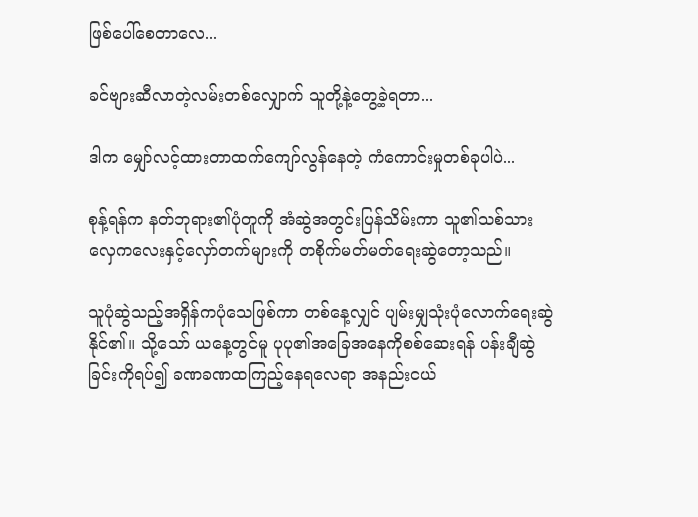ဖြစ်ပေါ်စေတာလေ...

ခင်ဗျားဆီလာတဲ့လမ်းတစ်လျှောက် သူတို့နဲ့တွေ့ခဲ့ရတာ...

ဒါက မျှော်လင့်ထားတာထက်ကျော်လွန်နေတဲ့ ကံကောင်းမှုတစ်ခုပါပဲ...

စုန့်ရန်က နတ်ဘုရား၏ပုံတူကို အံဆွဲအတွင်းပြန်သိမ်းကာ သူ၏သစ်သားလှေကလေးနှင့်လှော်တက်များကို တစိုက်မတ်မတ်ရေးဆွဲတော့သည်။

သူပုံဆွဲသည့်အရှိန်ကပုံသေဖြစ်ကာ တစ်နေ့လျှင် ပျမ်းမျှသုံးပုံလောက်ရေးဆွဲနိုင်၏။ သို့သော် ယနေ့တွင်မူ ပုပု၏အခြေအနေကိုစစ်ဆေးရန် ပန်းချီဆွဲခြင်းကိုရပ်၍ ခဏခဏထကြည့်နေရလေရာ အနည်းငယ်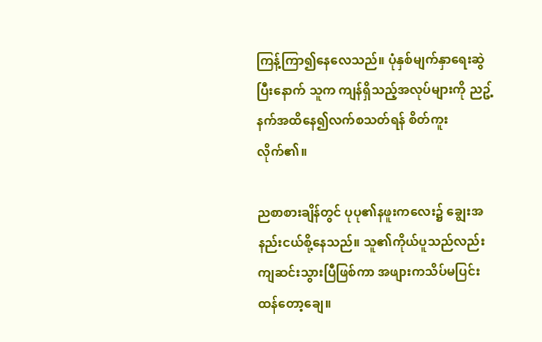ကြန့်ကြာ၍နေလေသည်။ ပုံနှစ်မျက်နှာရေးဆွဲပြီးနောက် သူက ကျန်ရှိသည့်အလုပ်များကို ညဥ့်နက်အထိနေ၍လက်စသတ်ရန် စိတ်ကူးလိုက်၏။

ညစာစားချိန်တွင် ပုပု၏နဖူးကလေး၌ ချွေးအနည်းငယ်စို့နေသည်။ သူ၏ကိုယ်ပူသည်လည်း ကျဆင်းသွားပြီဖြစ်ကာ အဖျားကသိပ်မပြင်းထန်တော့ချေ။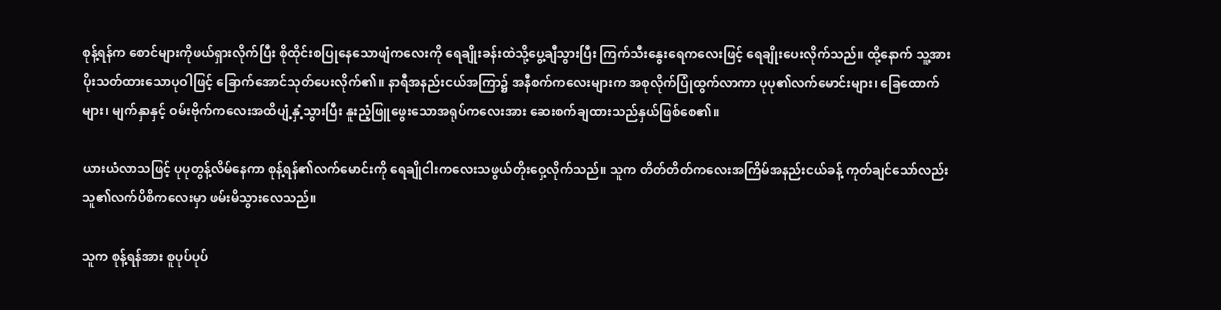စုန့်ရန်က စောင်များကိုဖယ်ရှားလိုက်ပြီး စိုထိုင်းစပြုနေသောဖျံကလေးကို ရေချိုးခန်းထဲသို့ပွေ့ချီသွားပြီး ကြက်သီးနွေးရေကလေးဖြင့် ရေချိုးပေးလိုက်သည်။ ထို့နောက် သူ့အား ပိုးသတ်ထားသောပုဝါဖြင့် ခြောက်အောင်သုတ်ပေးလိုက်၏။ နာရီအနည်းငယ်အကြာ၌ အနီစက်ကလေးများက အစုလိုက်ပြုံထွက်လာကာ ပုပု၏လက်မောင်းများ၊ ခြေထောက်များ၊ မျက်နှာနှင့် ဝမ်းဗိုက်ကလေးအထိပျံ့နှံ့သွားပြီး နူးညံ့ဖြူဖွေးသောအရုပ်ကလေးအား ဆေးစက်ချထားသည်နှယ်ဖြစ်စေ၏။

ယားယံလာသဖြင့် ပုပုတွန့်လိမ်နေကာ စုန့်ရန်၏လက်မောင်းကို ရေချိုငါးကလေးသဖွယ်တိုးဝှေ့လိုက်သည်။ သူက တိတ်တိတ်ကလေးအကြိမ်အနည်းငယ်ခန့် ကုတ်ချင်သော်လည်း သူ၏လက်ပိစိကလေးမှာ ဖမ်းမိသွားလေသည်။

သူက စုန့်ရန်အား စူပုပ်ပုပ်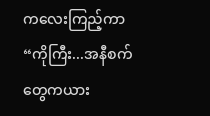ကလေးကြည့်ကာ “ကိုကြီး...အနီစက်တွေကယား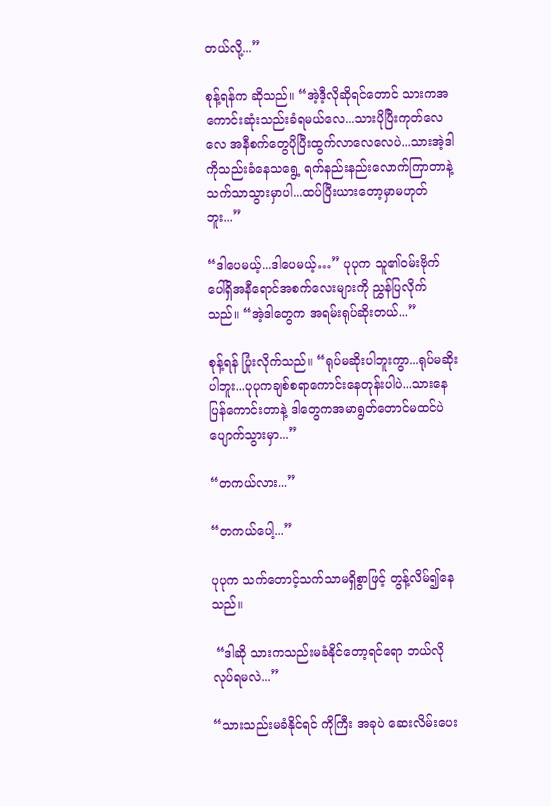တယ်လို့...”

စုန့်ရန်က ဆိုသည်။ “အဲ့ဒီ့လိုဆိုရင်တောင် သားကအကောင်းဆုံးသည်းခံရမယ်လေ...သားပိုပြီးကုတ်လေလေ အနီစက်တွေပိုပြီးထွက်လာလေလေပဲ...သားအဲ့ဒါကိုသည်းခံနေသရွေ့ ရက်နည်းနည်းလောက်ကြာတာနဲ့သက်သာသွားမှာပါ...ထပ်ပြီးယားတော့မှာမဟုတ်ဘူး...”

“ဒါပေမယ့်...ဒါပေမယ့်…” ပုပုက သူ၏ဝမ်းဗိုက်ပေါ်ရှိအနီရောင်အစက်လေးများကို ညွှန်ပြလိုက်သည်။ “အဲ့ဒါတွေက အရမ်းရုပ်ဆိုးတယ်...”

စုန့်ရန် ပြုံးလိုက်သည်။ “ရုပ်မဆိုးပါဘူးကွာ...ရုပ်မဆိုးပါဘူး...ပုပုကချစ်စရာကောင်းနေတုန်းပါပဲ...သားနေပြန်ကောင်းတာနဲ့ ဒါတွေကအမာရွတ်တောင်မထင်ပဲပျောက်သွားမှာ...”

“တကယ်လား...”

“တကယ်ပေါ့...”

ပုပုက သက်တောင့်သက်သာမရှိစွာဖြင့် တွန့်လိမ်၍နေသည်။

 “ဒါဆို သားကသည်းမခံနိုင်တော့ရင်ရော ဘယ်လိုလုပ်ရမလဲ...”

“သားသည်းမခံနိုင်ရင် ကိုကြီး အခုပဲ ဆေးလိမ်းပေး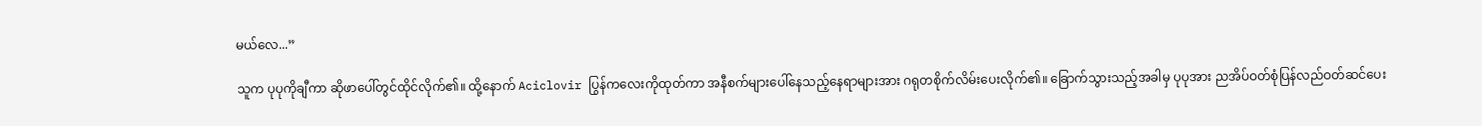မယ်လေ...”

သူက ပုပုကိုချီကာ ဆိုဖာပေါ်တွင်ထိုင်လိုက်၏။ ထို့နောက် Aciclovir ပြွန်ကလေးကိုထုတ်ကာ အနီစက်များပေါ်နေသည့်နေရာများအား ဂရုတစိုက်လိမ်းပေးလိုက်၏။ ခြောက်သွားသည့်အခါမှ ပုပုအား ညအိပ်ဝတ်စုံပြန်လည်ဝတ်ဆင်ပေး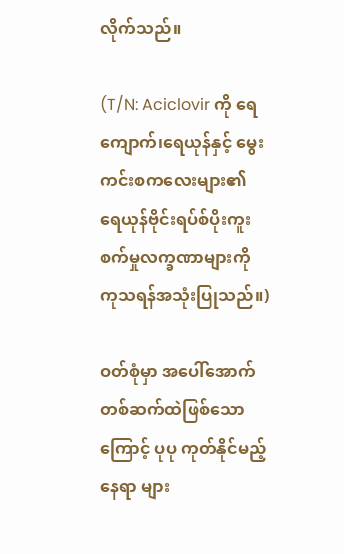လိုက်သည်။

(T/N: Aciclovir ကို ရေကျောက်၊ရေယုန်နှင့် မွေးကင်းစကလေးများ၏ ရေယုန်ဗိုင်းရပ်စ်ပိုးကူးစက်မှုလက္ခဏာများကို ကုသရန်အသုံးပြုသည်။)

ဝတ်စုံမှာ အပေါ်အောက်တစ်ဆက်ထဲဖြစ်သောကြောင့် ပုပု ကုတ်နိုင်မည့်နေရာ များ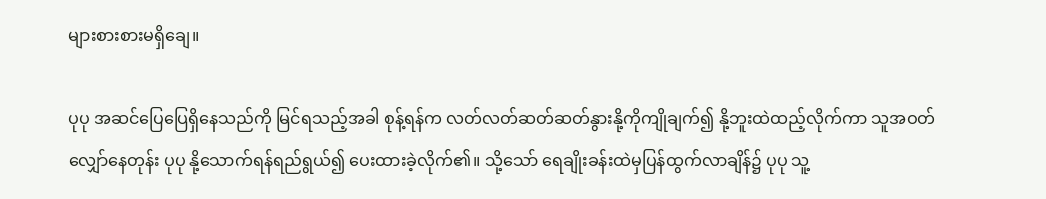များစားစားမရှိချေ။

ပုပု အဆင်ပြေပြေရှိနေသည်ကို မြင်ရသည့်အခါ စုန့်ရန်က လတ်လတ်ဆတ်ဆတ်နွားနို့ကိုကျိုချက်၍ နို့ဘူးထဲထည့်လိုက်ကာ သူအဝတ်လျှော်နေတုန်း ပုပု နို့သောက်ရန်ရည်ရွယ်၍ ပေးထားခဲ့လိုက်၏။ သို့သော် ရေချိုးခန်းထဲမှပြန်ထွက်လာချိန်၌ ပုပု သူ့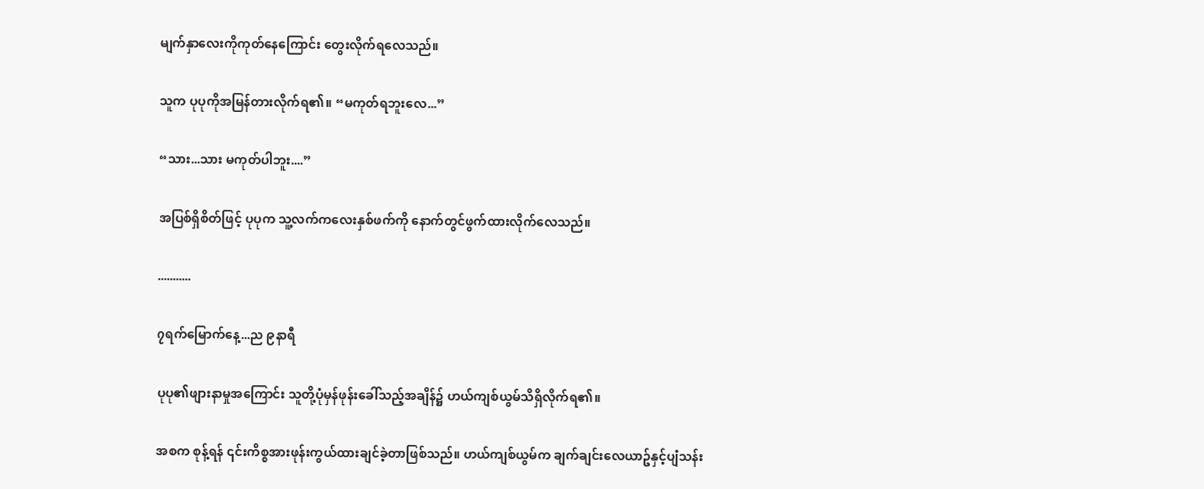မျက်နှာလေးကိုကုတ်နေကြောင်း တွေးလိုက်ရလေသည်။

သူက ပုပုကိုအမြန်တားလိုက်ရ၏။ “မကုတ်ရဘူးလေ...”

“သား...သား မကုတ်ပါဘူး....”

အပြစ်ရှိစိတ်ဖြင့် ပုပုက သူ့လက်ကလေးနှစ်ဖက်ကို နောက်တွင်ဖွက်ထားလိုက်လေသည်။

...........

၇ရက်မြောက်နေ့...ည ၉နာရီ

ပုပု၏ဖျားနာမှုအကြောင်း သူတို့ပုံမှန်ဖုန်းခေါ်သည့်အချိန်၌ ဟယ်ကျစ်ယွမ်သိရှိလိုက်ရ၏။

အစက စုန့်ရန် ၎င်းကိစ္စအားဖုန်းကွယ်ထားချင်ခဲ့တာဖြစ်သည်။ ဟယ်ကျစ်ယွမ်က ချက်ချင်းလေယာဥ်နှင့်ပျံသန်း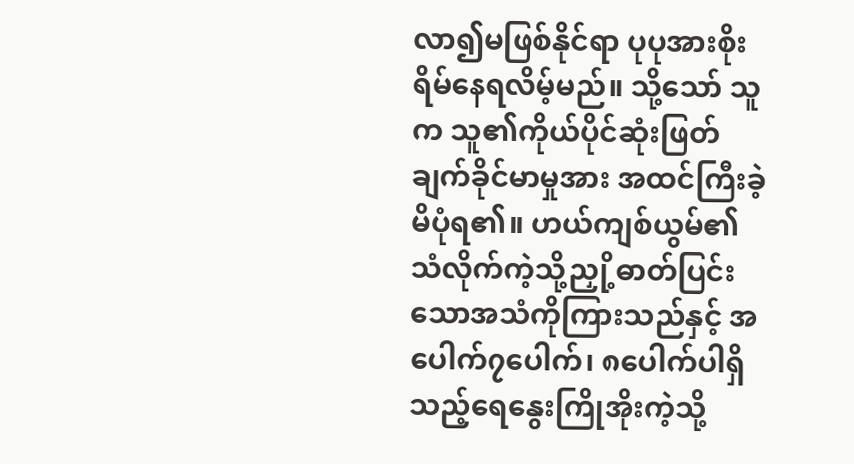လာ၍မဖြစ်နိုင်ရာ ပုပုအားစိုးရိမ်နေရလိမ့်မည်။ သို့သော် သူက သူ၏ကိုယ်ပိုင်ဆုံးဖြတ်ချက်ခိုင်မာမှုအား အထင်ကြီးခဲ့မိပုံရ၏။ ဟယ်ကျစ်ယွမ်၏ သံလိုက်ကဲ့သို့ညှို့ဓာတ်ပြင်းသောအသံကိုကြားသည်နှင့် အပေါက်၇ပေါက်၊ ၈ပေါက်ပါရှိသည့်ရေနွေးကြိုအိုးကဲ့သို့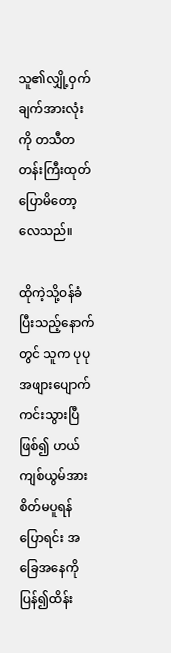သူ၏လျှို့ဝှက်ချက်အားလုံးကို တသီတတန်းကြီးထုတ်ပြောမိတော့လေသည်။

ထိုကဲ့သို့ဝန်ခံပြီးသည့်နောက်တွင် သူက ပုပုအဖျားပျောက်ကင်းသွားပြီဖြစ်၍ ဟယ်ကျစ်ယွမ်အားစိတ်မပူရန်ပြောရင်း အခြေအနေကိုပြန်၍ထိန်း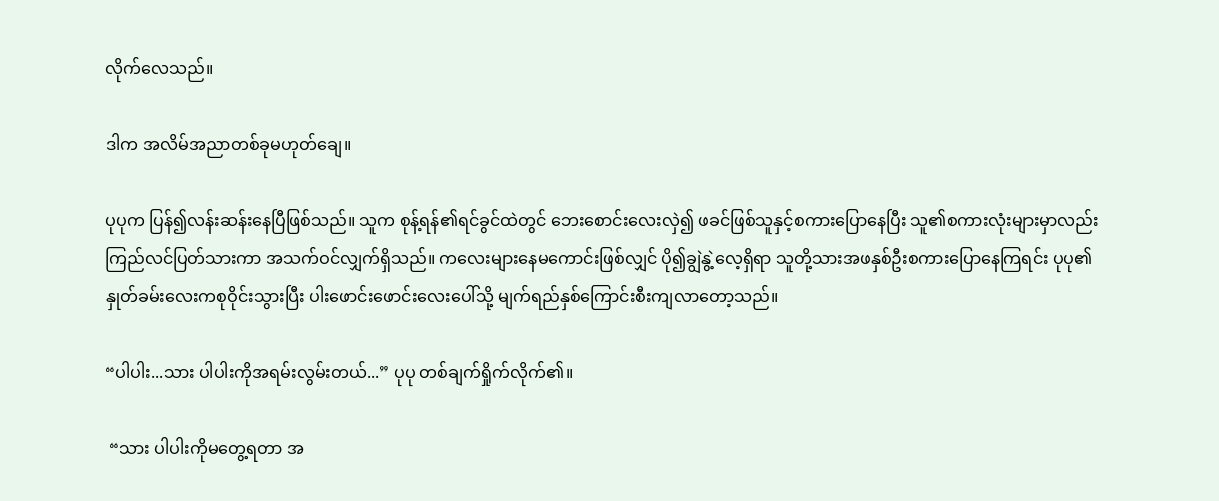လိုက်လေသည်။

ဒါက အလိမ်အညာတစ်ခုမဟုတ်ချေ။

ပုပုက ပြန်၍လန်းဆန်းနေပြီဖြစ်သည်။ သူက စုန့်ရန်၏ရင်ခွင်ထဲတွင် ဘေးစောင်းလေးလှဲ၍ ဖခင်ဖြစ်သူနှင့်စကားပြောနေပြီး သူ၏စကားလုံးများမှာလည်း ကြည်လင်ပြတ်သားကာ အသက်ဝင်လျှက်ရှိသည်။ ကလေးများနေမကောင်းဖြစ်လျှင် ပို၍ချွဲနွဲ့လေ့ရှိရာ သူတို့သားအဖနှစ်ဦးစကားပြောနေကြရင်း ပုပု၏နှုတ်ခမ်းလေးကစုဝိုင်းသွားပြီး ပါးဖောင်းဖောင်းလေးပေါ်သို့ မျက်ရည်နှစ်ကြောင်းစီးကျလာတော့သည်။

“ပါပါး...သား ပါပါးကိုအရမ်းလွမ်းတယ်...” ပုပု တစ်ချက်ရှိုက်လိုက်၏။

 “သား ပါပါးကိုမတွေ့ရတာ အ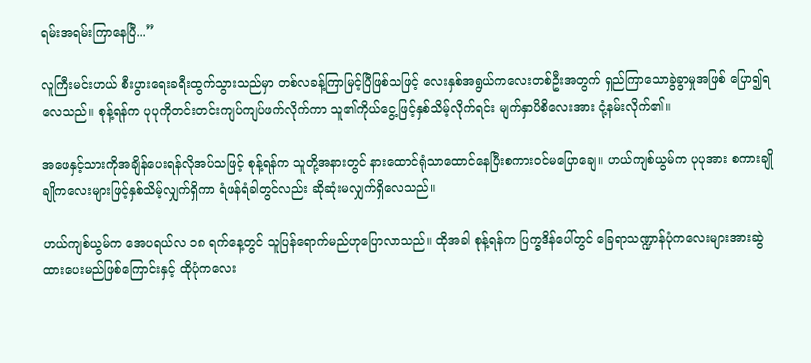ရမ်းအရမ်းကြာနေပြီ...”

လူကြီးမင်းဟယ် စီးပွားရေးခရီးထွက်သွားသည်မှာ တစ်လခန့်ကြာမြင့်ပြီဖြစ်သဖြင့် လေးနှစ်အရွယ်ကလေးတစ်ဦးအတွက် ရှည်ကြာသောခွဲခွာမှုအဖြစ် ပြော၍ရလေသည်။ စုန့်ရန်က ပုပုကိုတင်းတင်းကျပ်ကျပ်ဖက်လိုက်ကာ သူ၏ကိုယ်ငွေ့ဖြင့်နှစ်သိမ့်လိုက်ရင်း မျက်နှာပိစိလေးအား ငုံ့နမ်းလိုက်၏။

အဖေနှင့်သားကိုအချိန်ပေးရန်လိုအပ်သဖြင့် စုန့်ရန်က သူတို့အနားတွင် နားထောင်ရုံသာထောင်နေပြီးစကားဝင်မပြောချေ။ ဟယ်ကျစ်ယွမ်က ပုပုအား စကားချိုချိုကလေးများဖြင့်နှစ်သိမ့်လျှက်ရှိကာ ရံဖန်ရံခါတွင်လည်း ဆိုဆုံးမလျှက်ရှိလေသည်။

ဟယ်ကျစ်ယွမ်က အေပရယ်လ ၁၈ ရက်နေ့တွင် သူပြန်ရောက်မည်ဟုပြောလာသည်။ ထိုအခါ စုန့်ရန်က ပြက္ခဒိန်ပေါ်တွင် ခြေရာသဏ္ဍာန်ပုံကလေးများအားဆွဲထားပေးမည်ဖြစ်ကြောင်းနှင့် ထိုပုံကလေး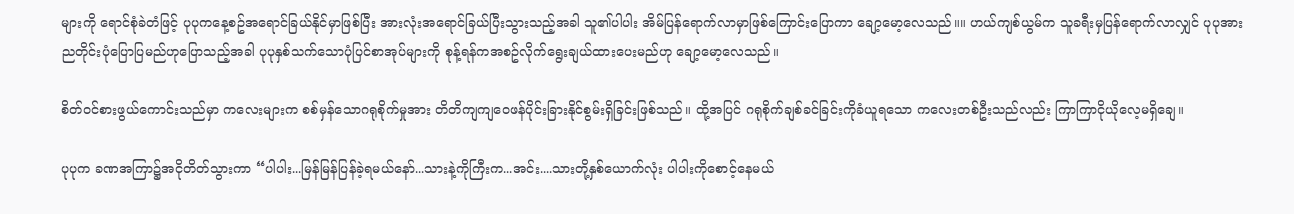များကို ရောင်စုံခဲတံဖြင့် ပုပုကနေ့စဥ်အရောင်ခြယ်နိုင်မှာဖြစ်ပြီး အားလုံးအရောင်ခြယ်ပြီးသွားသည့်အခါ သူ၏ပါပါး အိမ်ပြန်ရောက်လာမှာဖြစ်ကြောင်းပြောကာ ချော့မော့လေသည်။။ ဟယ်ကျစ်ယွမ်က သူခရီးမှပြန်ရောက်လာလျှင် ပုပုအား ညတိုင်းပုံပြောပြမည်ဟုပြောသည့်အခါ ပုပုနှစ်သက်သောပုံပြင်စာအုပ်များကို စုန့်ရန်ကအစဥ်လိုက်ရွေးချယ်ထားပေးမည်ဟု ချော့မော့လေသည်။

စိတ်ဝင်စားဖွယ်ကောင်းသည်မှာ ကလေးများက စစ်မှန်သောဂရုစိုက်မှုအား တိတိကျကျဝေဖန်ပိုင်းခြားနိုင်စွမ်းရှိခြင်းဖြစ်သည်။ ထို့အပြင် ဂရုစိုက်ချစ်ခင်ခြင်းကိုခံယူရသော ကလေးတစ်ဦးသည်လည်း ကြာကြာငိုယိုလေ့မရှိချေ။

ပုပုက ခဏအကြာ၌အငိုတိတ်သွားကာ “ပါပါး...မြန်မြန်ပြန်ခဲ့ရမယ်နော်...သားနဲ့ကိုကြီးက...အင်း....သားတို့နှစ်ယောက်လုံး ပါပါးကိုစောင့်နေမယ်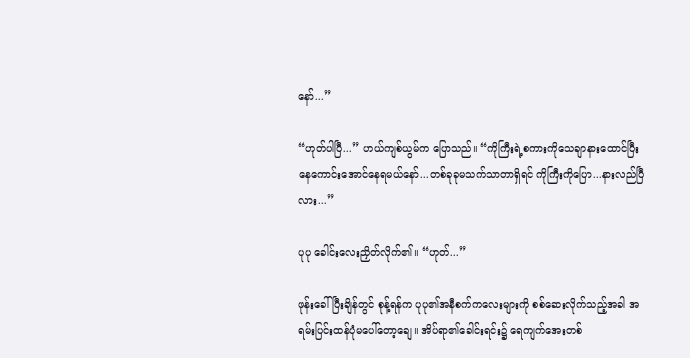နော်...”

“ဟုတ်ပါပြီ...” ဟယ်ကျစ်ယွမ်က ပြောသည်။ “ကိုကြီးရဲ့စကားကိုသေချာနားထောင်ပြီး နေကောင်းအောင်နေရမယ်နော်...တစ်ခုခုမသက်သာတာရှိရင် ကိုကြီးကိုပြော...နားလည်ပြီလား...”

ပုပု ခေါင်းလေးညှိတ်လိုက်၏။ “ဟုတ်...”

ဖုန်းခေါ်ပြီးချိန်တွင် စုန့်ရန်က ပုပု၏အနီစက်ကလေးများကို စစ်ဆေးလိုက်သည့်အခါ အရမ်းပြင်းထန်ပုံမပေါ်တော့ချေ။ အိပ်ရာ၏ခေါင်းရင်း၌ ရေကျက်အေးတစ်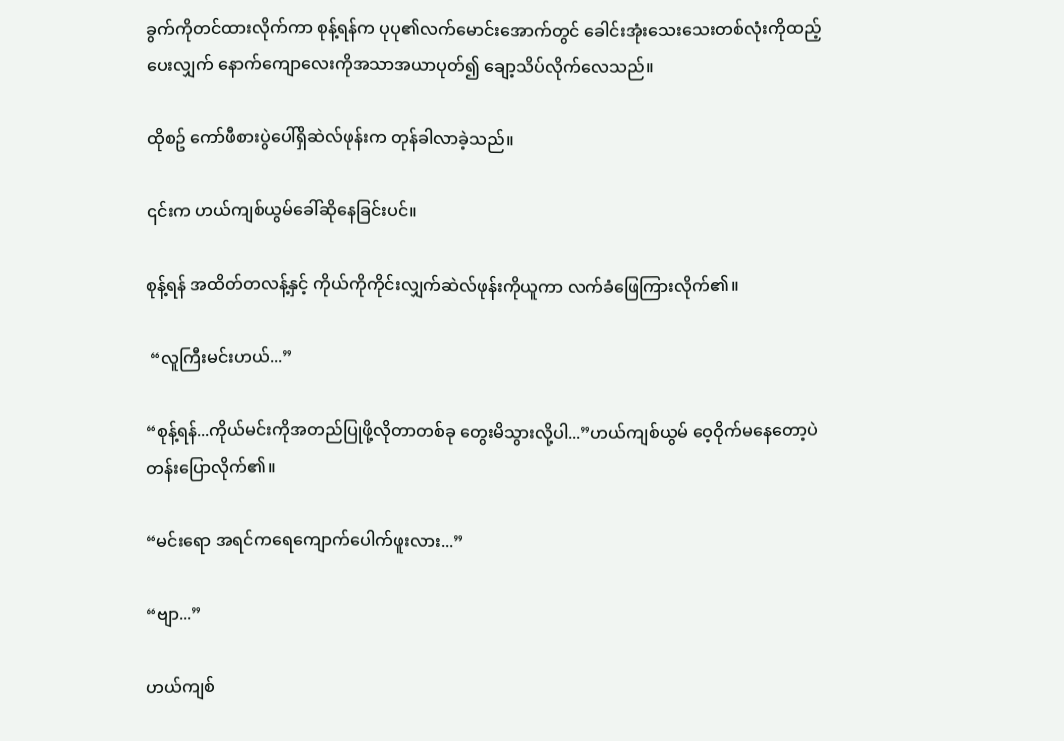ခွက်ကိုတင်ထားလိုက်ကာ စုန့်ရန်က ပုပု၏လက်မောင်းအောက်တွင် ခေါင်းအုံးသေးသေးတစ်လုံးကိုထည့်ပေးလျှက် နောက်ကျောလေးကိုအသာအယာပုတ်၍ ချော့သိပ်လိုက်လေသည်။

ထိုစဥ် ကော်ဖီစားပွဲပေါ်ရှိဆဲလ်ဖုန်းက တုန်ခါလာခဲ့သည်။

၎င်းက ဟယ်ကျစ်ယွမ်ခေါ်ဆိုနေခြင်းပင်။

စုန့်ရန် အထိတ်တလန့်နှင့် ကိုယ်ကိုကိုင်းလျှက်ဆဲလ်ဖုန်းကိုယူကာ လက်ခံဖြေကြားလိုက်၏။

 “လူကြီးမင်းဟယ်...”

“စုန့်ရန်...ကိုယ်မင်းကိုအတည်ပြုဖို့လိုတာတစ်ခု တွေးမိသွားလို့ပါ...”ဟယ်ကျစ်ယွမ် ဝေ့ဝိုက်မနေတော့ပဲ တန်းပြောလိုက်၏။

“မင်းရော အရင်ကရေကျောက်ပေါက်ဖူးလား...”

“ဗျာ...”

ဟယ်ကျစ်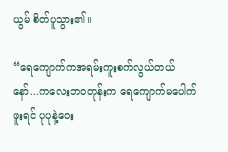ယွမ် စိတ်ပူသွား၏။

“ရေကျောက်ကအရမ်းကူးစက်လွယ်တယ်နော်...ကလေးဘဝတုန်းက ရေကျောက်မပေါက်ဖူးရင် ပုပုနဲ့ဝေး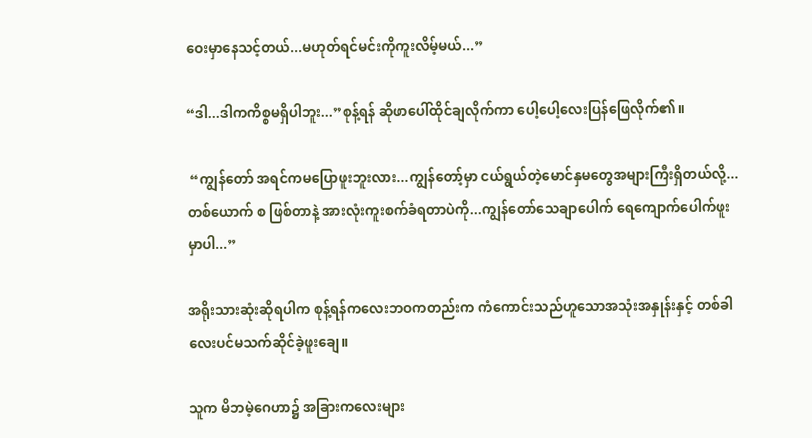ဝေးမှာနေသင့်တယ်...မဟုတ်ရင်မင်းကိုကူးလိမ့်မယ်...”

“ဒါ...ဒါကကိစ္စမရှိပါဘူး...”စုန့်ရန် ဆိုဖာပေါ်ထိုင်ချလိုက်ကာ ပေါ့ပေါ့လေးပြန်ဖြေလိုက်၏။

 “ကျွန်တော် အရင်ကမပြောဖူးဘူးလား...ကျွန်တော့်မှာ ငယ်ရွယ်တဲ့မောင်နှမတွေအများကြီးရှိတယ်လို့...တစ်ယောက် စ ဖြစ်တာနဲ့ အားလုံးကူးစက်ခံရတာပဲကို...ကျွန်တော်သေချာပေါက် ရေကျောက်ပေါက်ဖူးမှာပါ...”

အရိုးသားဆုံးဆိုရပါက စုန့်ရန်ကလေးဘဝကတည်းက ကံကောင်းသည်ဟူသောအသုံးအနှုန်းနှင့် တစ်ခါလေးပင်မသက်ဆိုင်ခဲ့ဖူးချေ။

သူက မိဘမဲ့ဂေဟာ၌ အခြားကလေးများ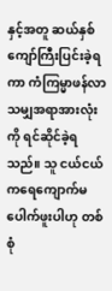နှင့်အတူ ဆယ်နှစ်ကျော်ကြီးပြင်းခဲ့ရကာ ကံကြမ္မာဖန်လာသမျှအရာအားလုံးကို ရင်ဆိုင်ခဲ့ရသည်။ သူ ငယ်ငယ်ကရေကျောက်မပေါက်ဖူးပါဟု တစ်စုံ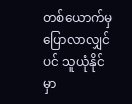တစ်ယောက်မှပြောလာလျှင်ပင် သူယုံနိုင်မှာ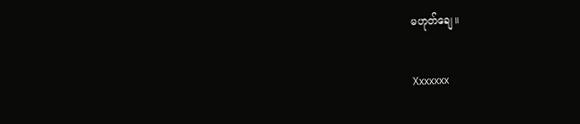မဟုတ်ချေ။

Xxxxxxx